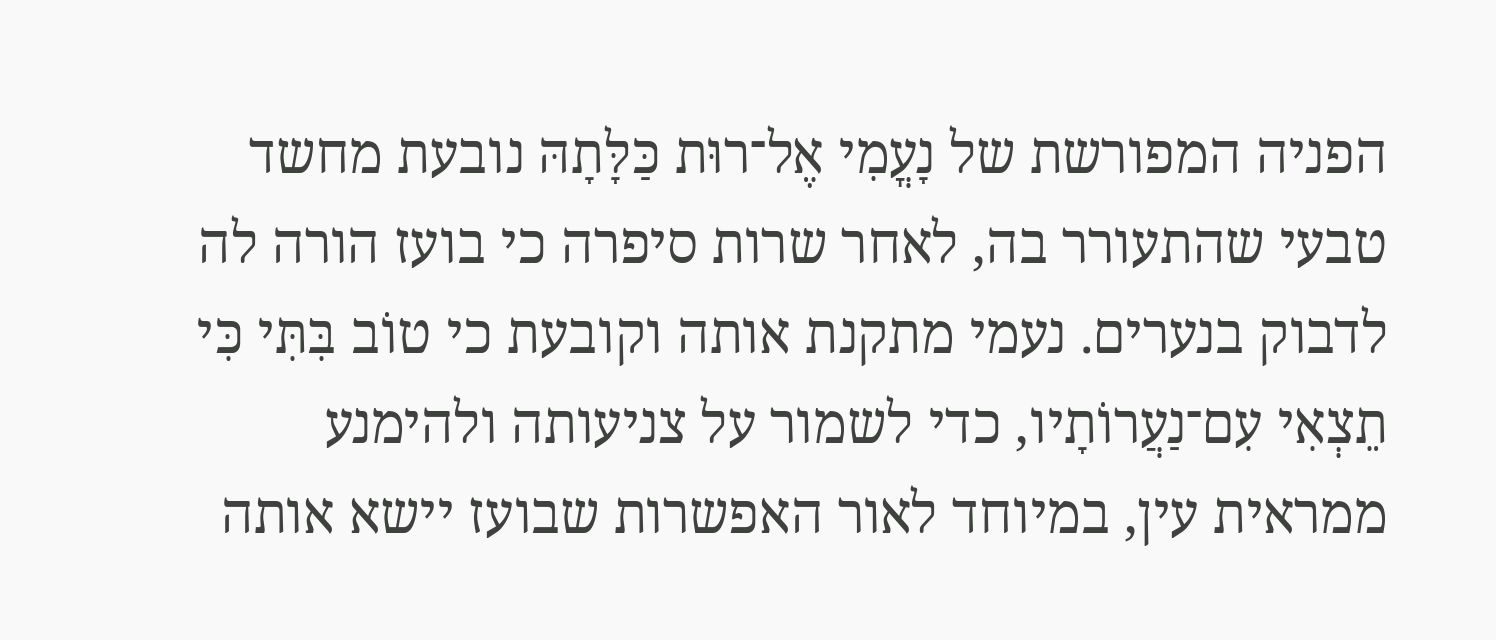הפניה המפורשת של נָעֳמִי אֶל־רוּת כַּלָּתָהּ נובעת מחשד טבעי שהתעורר בה, לאחר שרות סיפרה כי בועז הורה לה לדבוק בנערים. נעמי מתקנת אותה וקובעת כי טוֹב בִּתִּי כִּי תֵצְאִי עִם־נַעֲרוֹתָיו, כדי לשמור על צניעותה ולהימנע ממראית עין, במיוחד לאור האפשרות שבועז יישא אותה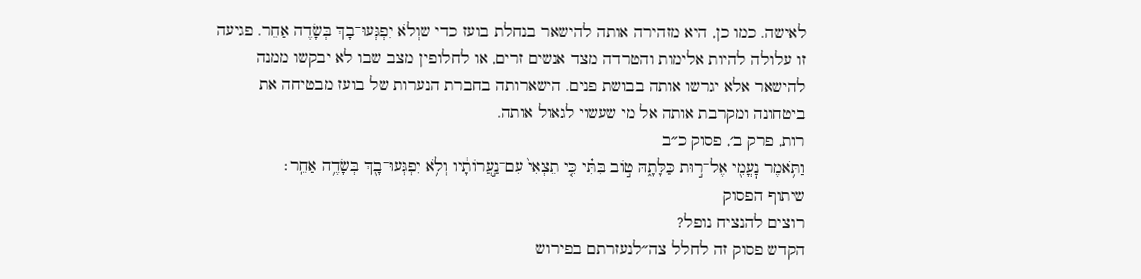לאישה. כמו כן, היא מזהירה אותה להישאר בנחלת בועז כדי שוְלֹא יִפְגְּעוּ־בָךְ בְּשָׂדֶה אַחֵר. פגיעה זו עלולה להיות אלימות והטרדה מצד אנשים זרים, או לחלופין מצב שבו לא יבקשו ממנה להישאר אלא יגרשו אותה בבושת פנים. הישארותה בחברת הנערות של בועז מבטיחה את ביטחונה ומקרבת אותה אל מי שעשוי לגאול אותה.
רות, פרק ב׳, פסוק כ״ב
וַתֹּ֥אמֶר נׇעֳמִ֖י אֶל־ר֣וּת כַּלָּתָ֑הּ ט֣וֹב בִּתִּ֗י כִּ֤י תֵצְאִי֙ עִם־נַ֣עֲרוֹתָ֔יו וְלֹ֥א יִפְגְּעוּ־בָ֖ךְ בְּשָׂדֶ֥ה אַחֵֽר׃
שיתוף הפסוק
רוצים להנציח נופל?
הקדש פסוק זה לחלל צה״לנעזרתם בפירוש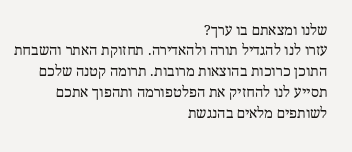שלנו ומצאתם בו ערך?
עזרו לנו להגדיל תורה ולהאדירה. תחזוקת האתר והשבחת התוכן כרוכות בהוצאות מרובות. תרומה קטנה שלכם תסייע לנו להחזיק את הפלטפורמה ותהפוך אתכם לשותפים מלאים בהנגשת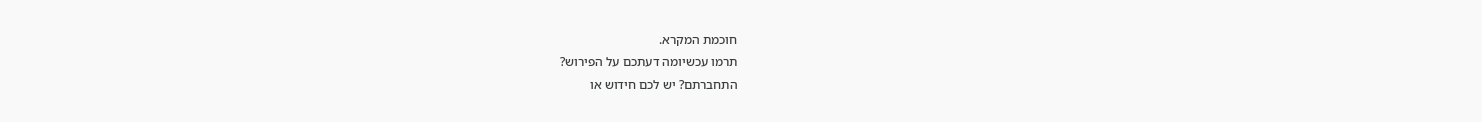חוכמת המקרא.
תרמו עכשיומה דעתכם על הפירוש?
התחברתם? יש לכם חידוש או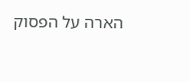הארה על הפסוק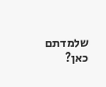שלמדתם כאן?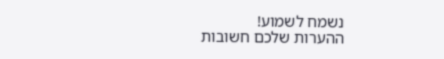נשמח לשמוע!
ההערות שלכם חשובות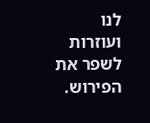לנו ועוזרות לשפר את הפירוש.